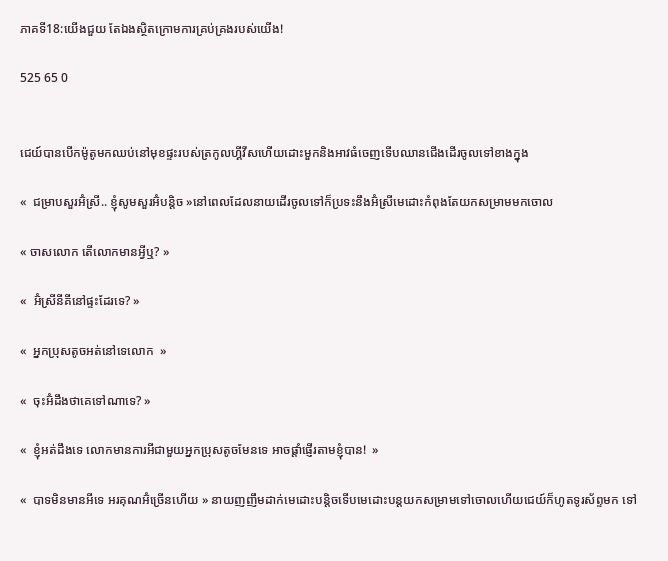ភាគទី18:យើងជួយ តែឯងស្ថិតក្រោមការគ្រប់គ្រងរបស់យើង!

525 65 0


ជេយ៍បានបើកម៉ូតូមកឈប់នៅមុខផ្ទះរបស់ត្រកូលហ្គីវីសហើយដោះមួកនិងអាវធំចេញទើបឈានជើងដើរចូលទៅខាងក្នុង

«  ជម្រាបសួរអ៊ំស្រី.. ខ្ញុំសូមសួរអ៊ំបន្តិច »នៅពេលដែលនាយដើរចូលទៅក៏ប្រទះនឹងអ៊ំស្រីមេដោះកំពុងតែយកសម្រាមមកចោល

« ចាសលោក តើលោកមានអ្វីឬ? »

«  អ៊ំស្រីនីគីនៅផ្ទះដែរទេ? »

«  អ្នកប្រុសតូចអត់នៅទេលោក  »

«  ចុះអ៊ំដឹងថាគេទៅណាទេ? »

«  ខ្ញុំអត់ដឹងទេ លោកមានការអីជាមួយអ្នកប្រុសតូចមែនទេ អាចផ្ដាំផ្ញើរតាមខ្ញុំបាន!  »

«  បាទមិនមានអីទេ អរគុណអ៊ំច្រើនហើយ » នាយញញឹមដាក់មេដោះបន្តិចទើបមេដោះបន្តយកសម្រាមទៅចោលហើយជេយ៍ក៏ហូតទូរស័ព្ទមក ទៅ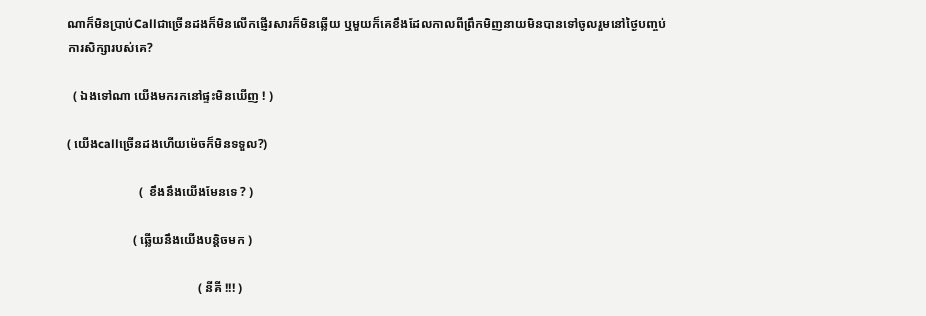ណាក៏មិនប្រាប់Callជាច្រើនដងក៏មិនលើកផ្ញើរសារក៏មិនឆ្លើយ ឬមួយក៏គេខឹងដែលកាលពីព្រឹកមិញនាយមិនបានទៅចូលរួមនៅថ្ងៃបញ្ចប់ការសិក្សារបស់គេ?

  ( ឯងទៅណា យើងមករកនៅផ្ទះមិនឃើញ ! )

( យើងcallច្រើនដងហើយម៉េចក៏មិនទទួល?)

                       (  ខឹងនឹងយើងមែនទេ ? )

                     ( ឆ្លើយនឹងយើងបន្តិចមក )

                                          ( នីគី !!! )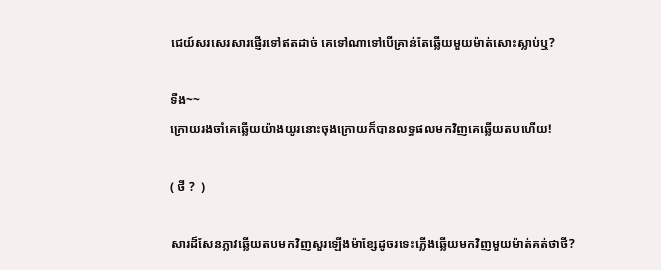ជេយ៍សរសេរសារផ្ញើរទៅឥតដាច់ គេទៅណាទៅបើគ្រាន់តែឆ្លើយមួយម៉ាត់សោះស្លាប់ឬ?

ទឺង~~
ក្រោយរងចាំគេឆ្លើយយ៉ាងយូរនោះចុងក្រោយក៏បានលទ្ធផលមកវិញគេឆ្លើយតបហើយ!

( ថី ?  )

សារដ៏សែនភ្លាវឆ្លើយតបមកវិញសួរឡើងម៉ាខ្សែដូចរទេះភ្លើងឆ្លើយមកវិញមួយម៉ាត់គត់ថាថី?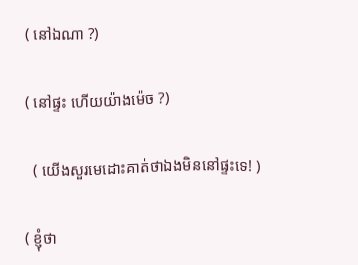( នៅឯណា ?)

( នៅផ្ទះ ហើយយ៉ាងម៉េច ?)

  ( យើងសួរមេដោះគាត់ថាឯងមិននៅផ្ទះទេ! )

( ខ្ញុំថា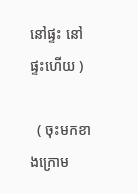នៅផ្ទះ នៅផ្ទះហើយ )

  ( ចុះមកខាងក្រោម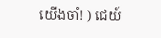យើងចាំ! ) ជេយ៍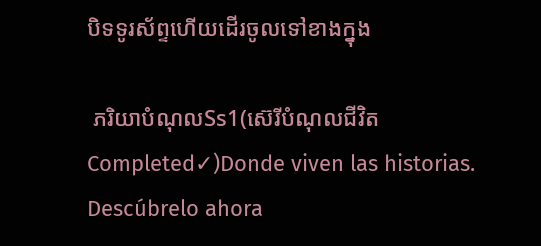បិទទូរស័ព្ទហើយដើរចូលទៅខាងក្នុង

 ភរិយាបំណុលSs1(ស៊េរីបំណុលជីវិត Completed✓)Donde viven las historias. Descúbrelo ahora